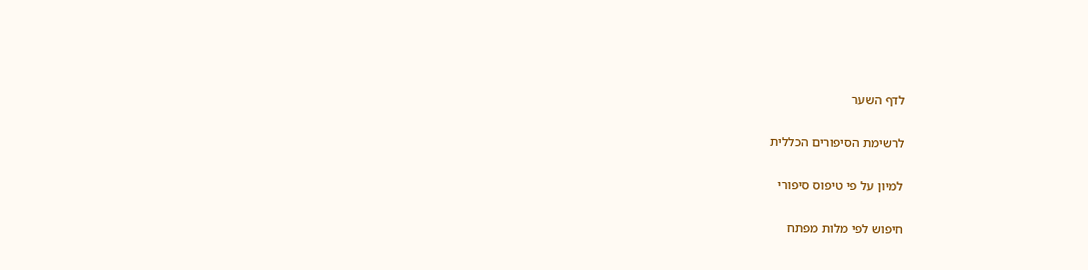לדף השער

לרשימת הסיפורים הכללית

למיון על פי טיפוס סיפורי

חיפוש לפי מלות מפתח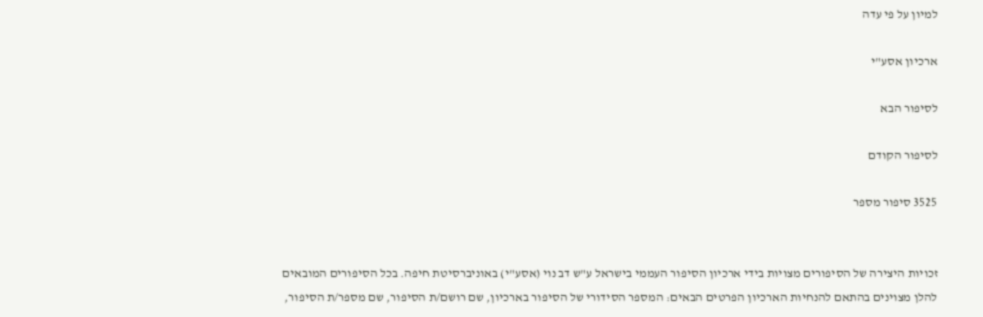למיון על פי עדה

ארכיון אסע"י

לסיפור הבא

לסיפור הקודם

3525 סיפור מספר


זכויות היצירה של הסיפורים מצויות בידי ארכיון הסיפור העממי בישראל ע"ש דב נוי (אסע"י) באוניברסיטת חיפה. בכל הסיפורים המובאים להלן מצוינים בהתאם להנחיות הארכיון הפרטים הבאים: המספר הסידורי של הסיפור בארכיון, שם רושם/ת הסיפור, שם מספר/ת הסיפור,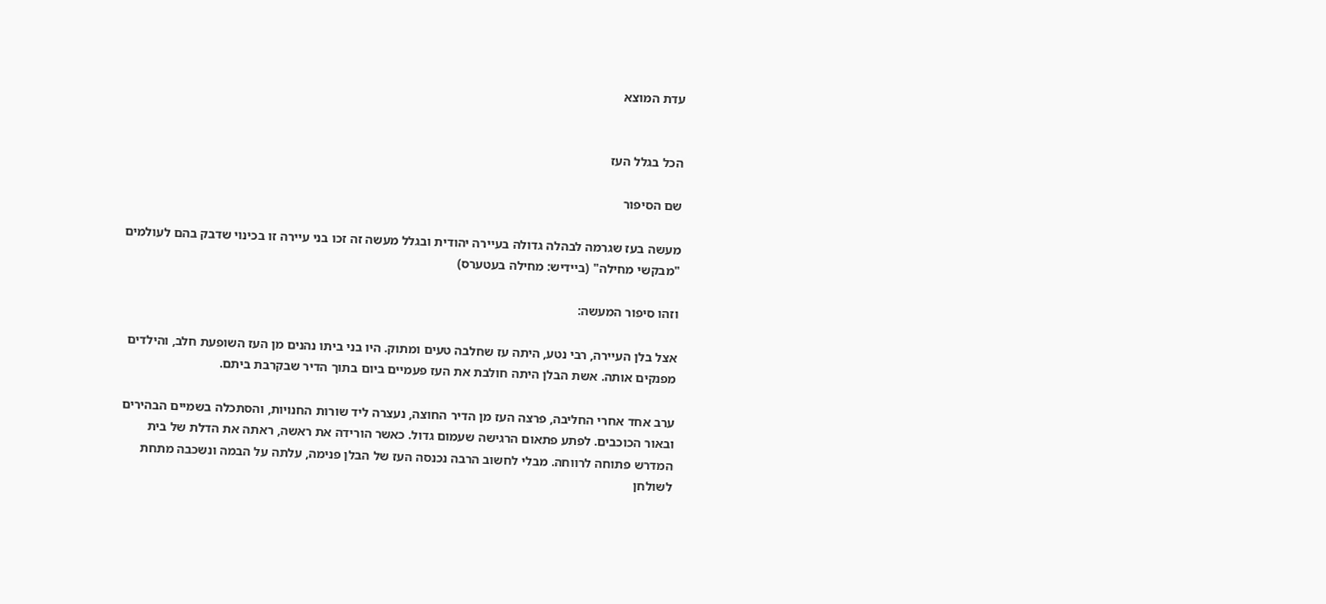עדת המוצא


הכל בגלל העז

שם הסיפור

מעשה בעז שגרמה לבהלה גדולה בעיירה יהודית ובגלל מעשה זה זכו בני עיירה זו בכינוי שדבק בהם לעולמים "מבקשי מחילה" (ביידיש: מחילה בעטערס)

וזהו סיפור המעשה:

אצל בלן העיירה, רבי נטע, היתה עז שחלבה טעים ומתוק. היו בני ביתו נהנים מן העז השופעת חלב, והילדים מפנקים אותה. אשת הבלן היתה חולבת את העז פעמיים ביום בתוך הדיר שבקרבת ביתם.

ערב אחד אחרי החליבה, פרצה העז מן הדיר החוצה, נעצרה ליד שורות החנויות, והסתכלה בשמיים הבהירים ובאור הכוכבים. לפתע פתאום הרגישה שעמום גדול. כאשר הורידה את ראשה, ראתה את הדלת של בית המדרש פתוחה לרווחה. מבלי לחשוב הרבה נכנסה העז של הבלן פנימה, עלתה על הבמה ונשכבה מתחת לשולחן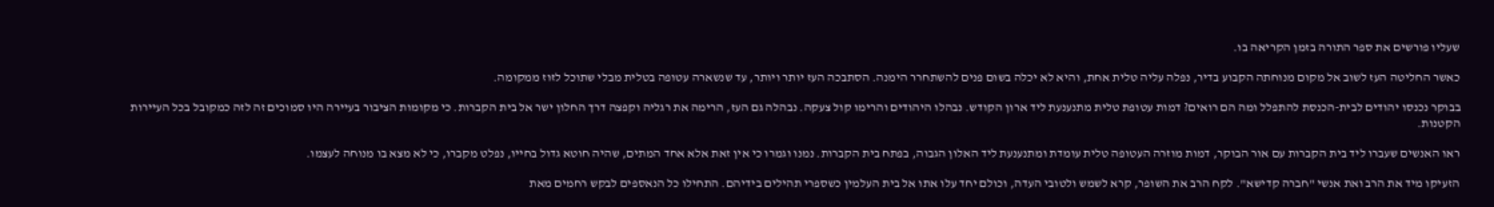שעליו פורשים את ספר התורה בזמן הקריאה בו.

כאשר החליטה העז לשוב אל מקום מנוחתה הקבוע בדיר, נפלה עליה טלית אחת, והיא לא יכלה בשום פנים להשתחרר הימנה. הסתבכה העז יותר ויותר, עד שנשארה עטופה בטלית מבלי שתוכל לזוז ממקומה.

בבוקר נכנסו יהודים לבית-הכנסת להתפלל ומה הם רואים? דמות עטופת טלית מתנענעת ליד ארון הקודש. נבהלו היהודים והרימו קול צעקה. נבהלה גם העז, הרימה את רגליה וקפצה דרך החלון ישר אל בית הקברות. כי מקומות הציבור בעיירה היו סמוכים זה לזה כמקובל בכל העיירות הקטנות.

ראו האנשים שעברו ליד בית הקברות עם אור הבוקר, דמות מוזרה העטופה טלית עומדת ומתנענעת ליד האלון הגבוה, בפתח בית הקברות. נמנו וגמרו כי אין זאת אלא אחד המתים, שהיה חוטא גדול בחייו, נפלט מקברו, כי לא מצא בו מנוחה לעצמו.

הזעיקו מיד את הרב ואת אנשי "חברה קדישא". לקח הרב את השופר, קרא לשמש ולטובי העדה, וכולם יחד עלו אתו אל בית העלמין כשספרי תהילים בידיהם. התחילו כל הנאספים לבקש רחמים מאת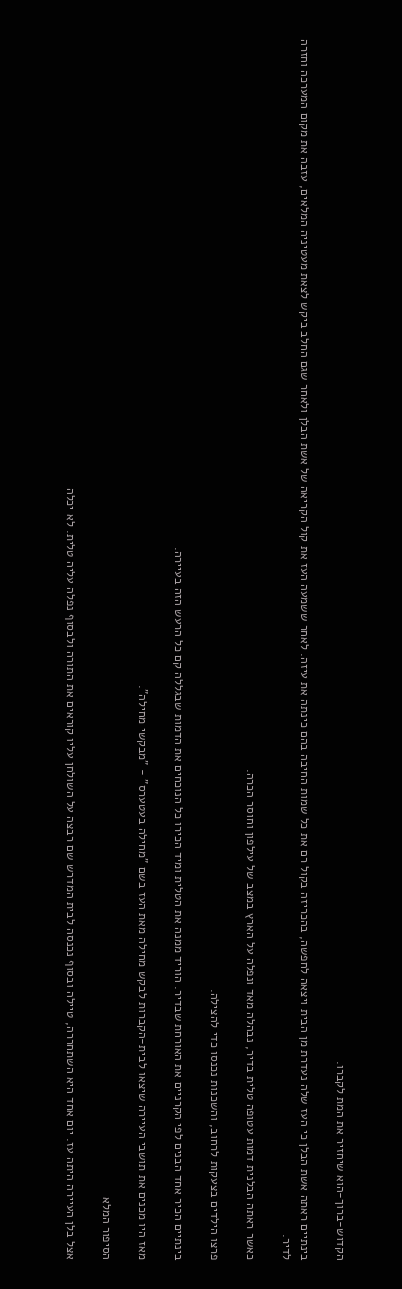הקדוש-ברוך-הוא שיחזיר את המת לקברו.

בינתיים ראתה אשת הבלן כי העז שלה נעדרת מן הבית ויצאה לחפשה, בהכריזה בקול רם את כל שמות החיבה בהם כינתה את עיזה. לאחר ששמעה העז את קול הקריאה של אשת הבלן ולאחר שגם החלב ביקש לצאת מעטיניה המלאים, עזבה את מקום המערכה וחזרה לדיר.

כאשר ראתה הבלנית דמות עטופה טלית בדיר, נבהלה מאד ונפלה על הארץ במצב של עילפון וחוסר הכרה.

פרצו הילדים בצעקות לרחוב, והשכנות נכנסו כדי להצילה.

בינתיים הכיר אחד הבנים לפי הקרניים את האורחת שבדיר. הוריד ממנה את הטלית ומיד הכירו כל הנוכחים את הדמות שבגללה קם כל הרעש הזה בעיירה.

מאז היו מכנים את תושבי העיירה שיצאו לבית-הקברות לבקש מחילה מאת העז בשם "מחילה בעטערס" - "מבקשי מחילה".

הסיפור המלא

אצל בלן העיירה היתה עז. יום אחד היא השתחררה, טיילה ובסוף נכנסה לבית המדרש שם רבצה על השולחן עליו קוראים את התורה ולבסוף נפלה עליה טלית. לא יכלה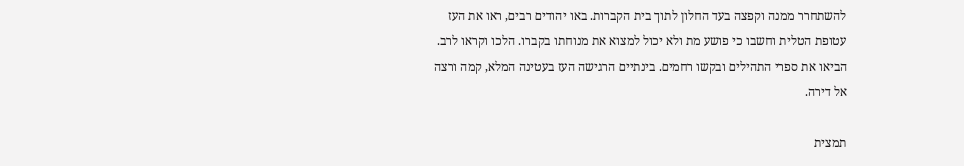להשתחרר ממנה וקפצה בעד החלון לתוך בית הקברות. באו יהודים רבים, ראו את העז עטופת הטלית וחשבו כי פושע מת ולא יכול למצוא את מנוחתו בקברו. הלכו וקראו לרב. הביאו את ספרי התהילים ובקשו רחמים. בינתיים הרגישה העז בעטינה המלא, קמה ורצה אל דירה.

תמצית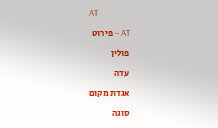AT

AT – פירוט

פולין

עדה

אגדת מקום

סוגה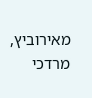מאירוביץ, מרדכי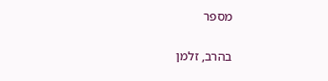מספר

בהרב, זלמן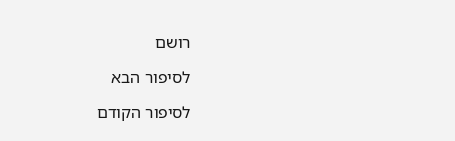רושם

לסיפור הבא

לסיפור הקודם